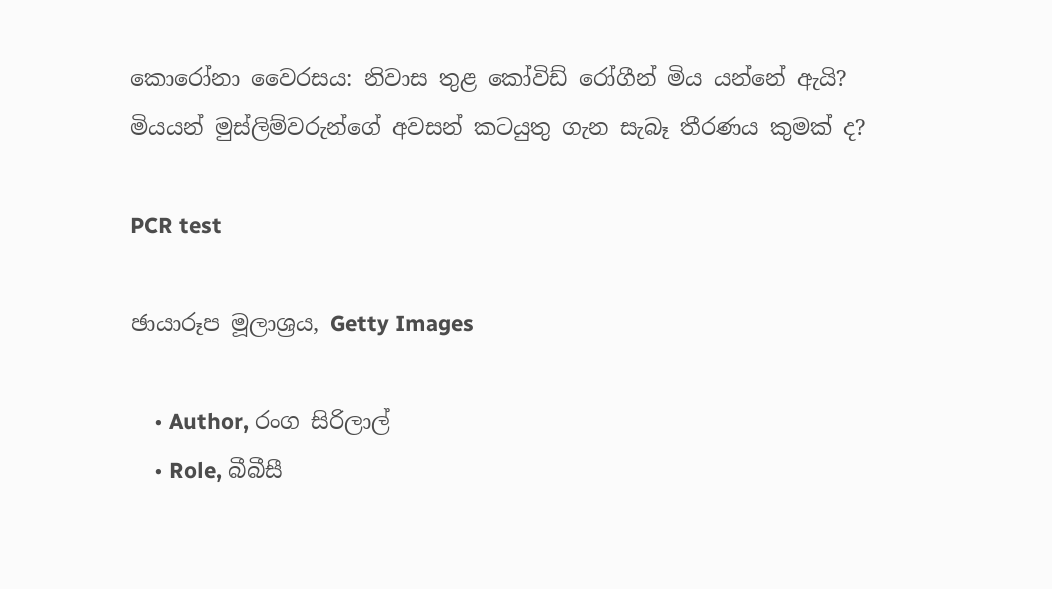කොරෝනා වෛරසය: නිවාස තුළ කෝවිඩ් රෝගීන් මිය යන්නේ ඇයි? මියයන් මුස්ලිම්වරුන්ගේ අවසන් කටයුතු ගැන සැබෑ තීරණය කුමක් ද?

PCR test

ඡායාරූප මූලාශ්‍රය, Getty Images

    • Author, රංග සිරිලාල්
    • Role, බීබීසී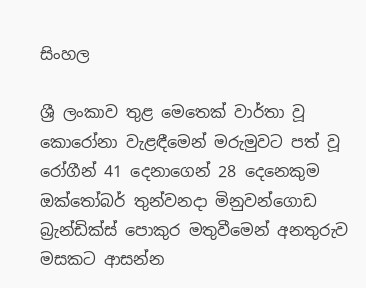සිංහල

ශ්‍රී ලංකාව තුළ මෙතෙක් වාර්තා වූ කොරෝනා වැළඳීමෙන් මරුමුවට පත් වූ රෝගීන් 41 දෙනාගෙන් 28 දෙනෙකුම ඔක්තෝබර් තුන්වනදා මිනුවන්ගොඩ බ්‍රැන්ඩික්ස් පොකුර මතුවීමෙන් අනතුරුව මසකට ආසන්න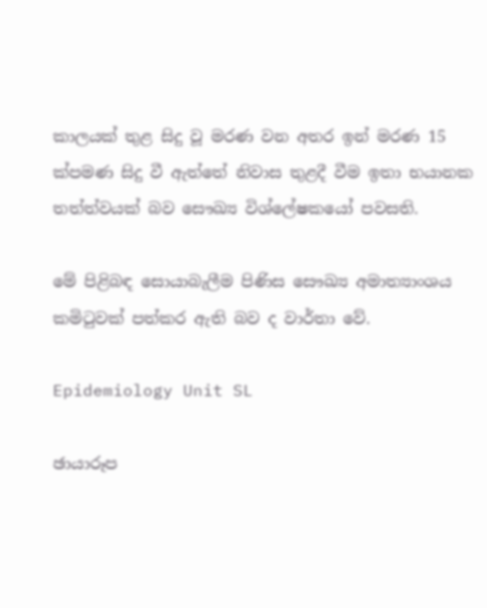කාලයක් තුළ සිදු වූ මරණ වන අතර ඉන් මරණ 15 ක්පමණ සිදු වී ඇත්තේ නිවාස තුළදී වීම ඉතා භයානක තත්ත්වයක් බව සෞඛ්‍ය විශ්ලේෂකයෝ පවසති.

මේ පිළිබඳ සොයාබැලීම පිණිස සෞඛ්‍ය අමාත්‍යාංශය කමිටුවක් පත්කර ඇති බව ද වාර්තා වේ.

Epidemiology Unit SL

ඡායාරූප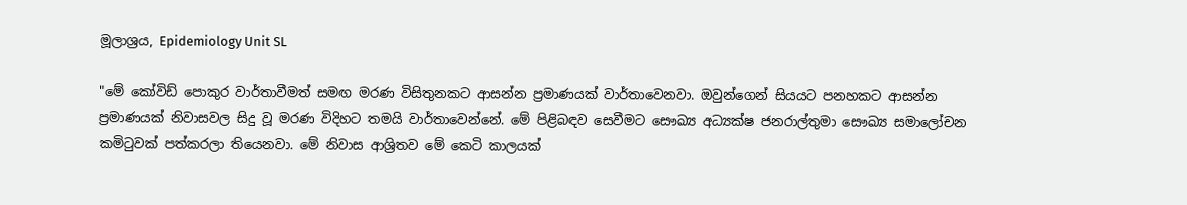මූලාශ්‍රය, Epidemiology Unit SL

"මේ කෝවිඩ් පොකුර වාර්තාවීමත් සමඟ මරණ විසිතුනකට ආසන්න ප්‍රමාණයක් වාර්තාවෙනවා. ඔවුන්ගෙන් සියයට පනහකට ආසන්න ප්‍රමාණයක් නිවාසවල සිදු වූ මරණ විදිහට තමයි වාර්තාවෙන්නේ. මේ පිළිබඳව සෙවීමට සෞඛ්‍ය අධ්‍යක්ෂ ජනරාල්තුමා සෞඛ්‍ය සමාලෝචන කමිටුවක් පත්කරලා තියෙනවා. මේ නිවාස ආශ්‍රිතව මේ කෙටි කාලයක්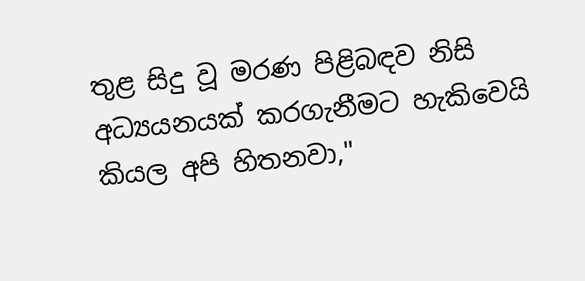තුළ සිදු වූ මරණ පිළිබඳව නිසි අධ්‍යයනයක් කරගැනීමට හැකිවෙයි කියල අපි හිතනවා,"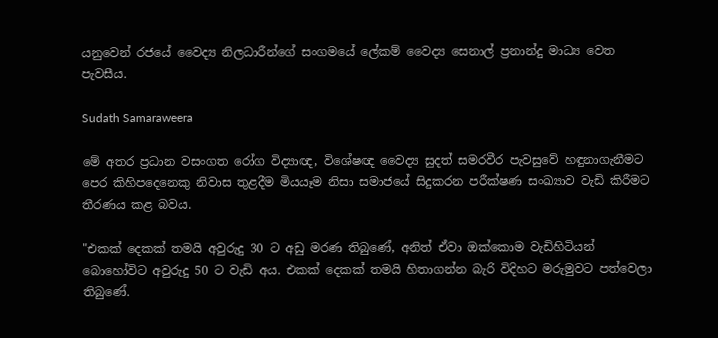යනුවෙන් රජයේ වෛද්‍ය නිලධාරීන්ගේ සංගමයේ ලේකම් වෛද්‍ය සෙනාල් ප්‍රනාන්දු මාධ්‍ය වෙත පැවසීය.

Sudath Samaraweera

මේ අතර ප්‍රධාන වසංගත රෝග විද්‍යාඥ, විශේෂඥ වෛද්‍ය සුදත් සමරවීර පැවසුවේ හඳුනාගැනීමට පෙර කිහිපදෙනෙකු නිවාස තුළදීම මියයෑම නිසා සමාජයේ සිදුකරන පරීක්ෂණ සංඛ්‍යාව වැඩි කිරීමට තීරණය කළ බවය.

"එකක් දෙකක් තමයි අවුරුදු 30 ට අඩු මරණ තිබුණේ, අනිත් ඒවා ඔක්කොම වැඩිහිටියන් බොහෝවිට අවුරුදු 50 ට වැඩි අය. එකක් දෙකක් තමයි හිතාගන්න බැරි විදිහට මරුමුවට පත්වෙලා තිබුණේ.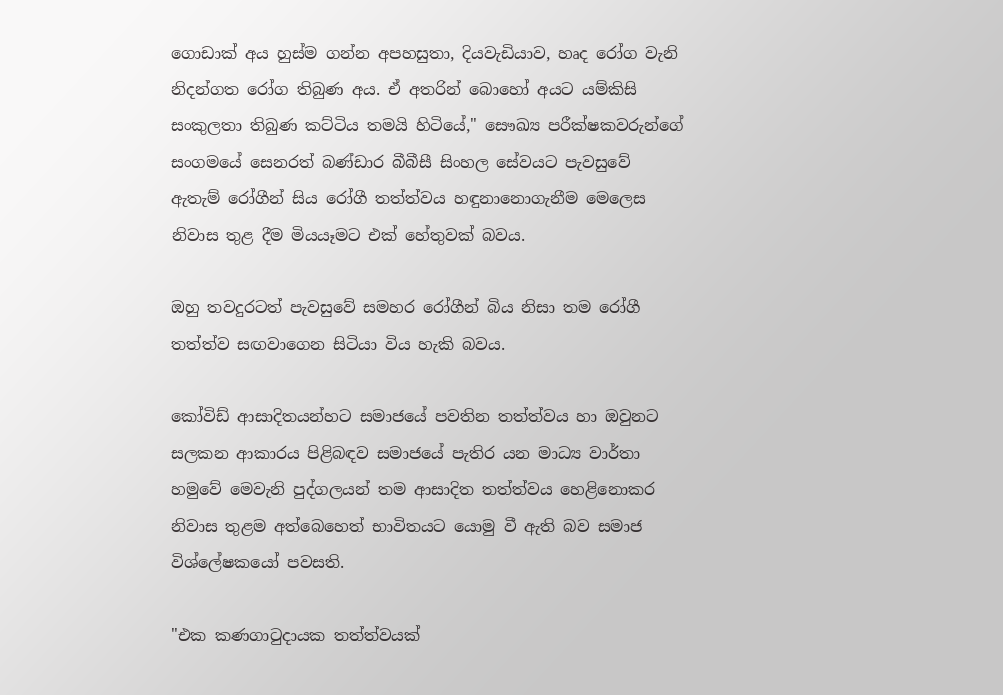ගොඩාක් අය හුස්ම ගන්න අපහසුතා, දියවැඩියාව, හෘද රෝග වැනි නිදන්ගත රෝග තිබුණ අය. ඒ අතරින් බොහෝ අයට යම්කිසි සංකුලතා තිබුණ කට්ටිය තමයි හිටියේ," සෞඛ්‍ය පරීක්ෂකවරුන්ගේ සංගමයේ සෙනරත් බණ්ඩාර බීබීසී සිංහල සේවයට පැවසුවේ ඇතැම් රෝගීන් සිය රෝගී තත්ත්වය හඳුනානොගැනීම මෙලෙස නිවාස තුළ දීම මියයෑමට එක් හේතුවක් බවය.

ඔහු තවදුරටත් පැවසුවේ සමහර රෝගීන් බිය නිසා තම රෝගී තත්ත්ව සඟවාගෙන සිටියා විය හැකි බවය.

කෝවිඩ් ආසාදිතයන්හට සමාජයේ පවතින තත්ත්වය හා ඔවුනට සලකන ආකාරය පිළිබඳව සමාජයේ පැතිර යන මාධ්‍ය වාර්තා හමුවේ මෙවැනි පුද්ගලයන් තම ආසාදිත තත්ත්වය හෙළිනොකර නිවාස තුළම අත්බෙහෙත් භාවිතයට යොමු වී ඇති බව සමාජ විශ්ලේෂකයෝ පවසති.

"එක කණගාටුදායක තත්ත්වයක්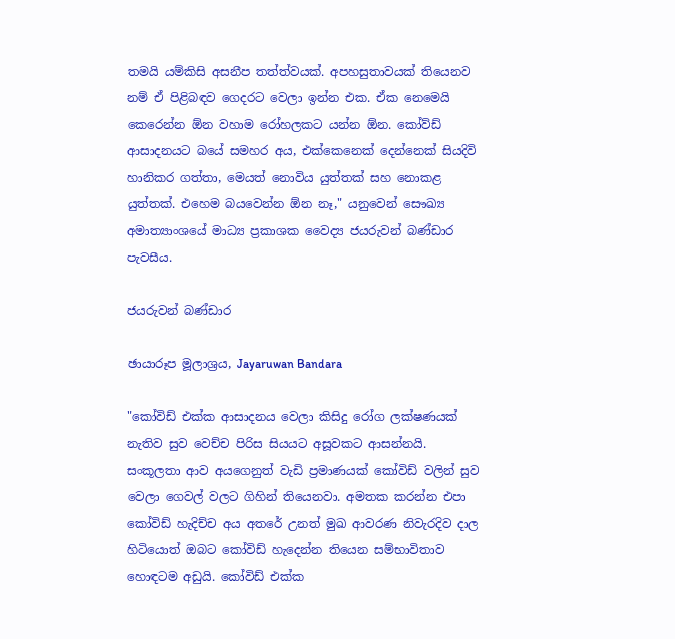තමයි යම්කිසි අසනීප තත්ත්වයක්. අපහසුතාවයක් තියෙනව නම් ඒ පිළිබඳව ගෙදරට වෙලා ඉන්න එක. ඒක නෙමෙයි කෙරෙන්න ඕන වහාම රෝහලකට යන්න ඕන. කෝව්ඩ් ආසාදනයට බයේ සමහර අය, එක්කෙනෙක් දෙන්නෙක් සියදිවි හානිකර ගත්තා, මෙයත් නොවිය යුත්තක් සහ නොකළ යුත්තක්. එහෙම බයවෙන්න ඕන නෑ," යනුවෙන් සෞඛ්‍ය අමාත්‍යාංශයේ මාධ්‍ය ප්‍රකාශක වෛද්‍ය ජයරුවන් බණ්ඩාර පැවසීය.

ජයරුවන් බණ්ඩාර

ඡායාරූප මූලාශ්‍රය, Jayaruwan Bandara

"කෝවිඩ් එක්ක ආසාදනය වෙලා කිසිදු රෝග ලක්ෂණයක් නැතිව සුව වෙච්ච පිරිස සියයට අසූවකට ආසන්නයි. සංකූලතා ආව අයගෙනුත් වැඩි ප්‍රමාණයක් කෝවිඩ් වලින් සුව වෙලා ගෙවල් වලට ගිහින් තියෙනවා. අමතක කරන්න එපා කෝවිඩ් හැදිච්ච අය අතරේ උනත් මුඛ ආවරණ නිවැරදිව දාල හිටියොත් ඔබට කෝවිඩ් හැදෙන්න තියෙන සම්භාවිතාව හොඳටම අඩුයි. කෝවිඩ් එක්ක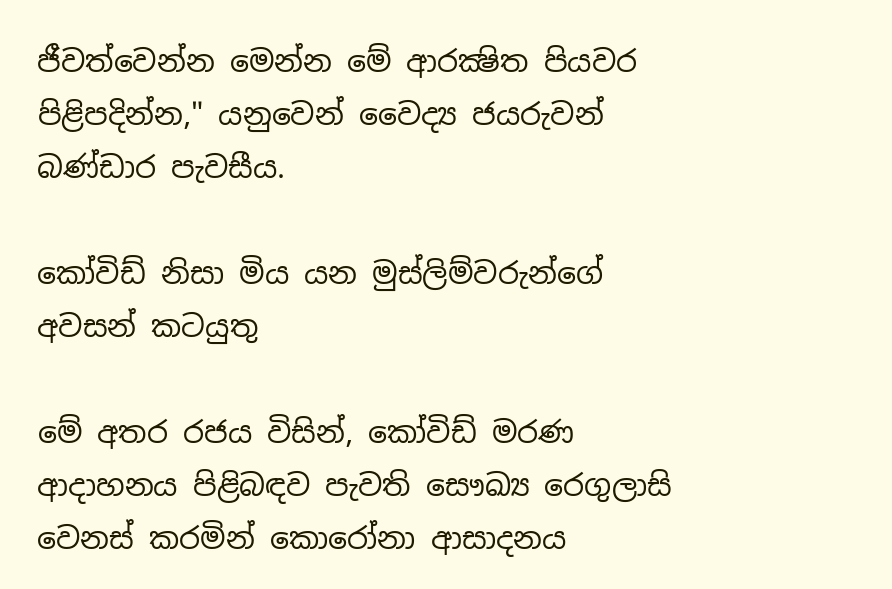ජීවත්වෙන්න මෙන්න මේ ආරක්‍ෂිත පියවර පිළිපදින්න," යනුවෙන් වෛද්‍ය ජයරුවන් බණ්ඩාර පැවසීය.

කෝවිඩ් නිසා මිය යන මුස්ලිම්වරුන්ගේ අවසන් කටයුතු

මේ අතර රජය විසින්, කෝවිඩ් මරණ ආදාහනය පිළිබඳව පැවති සෞඛ්‍ය රෙගුලාසි වෙනස් කරමින් කොරෝනා ආසාදනය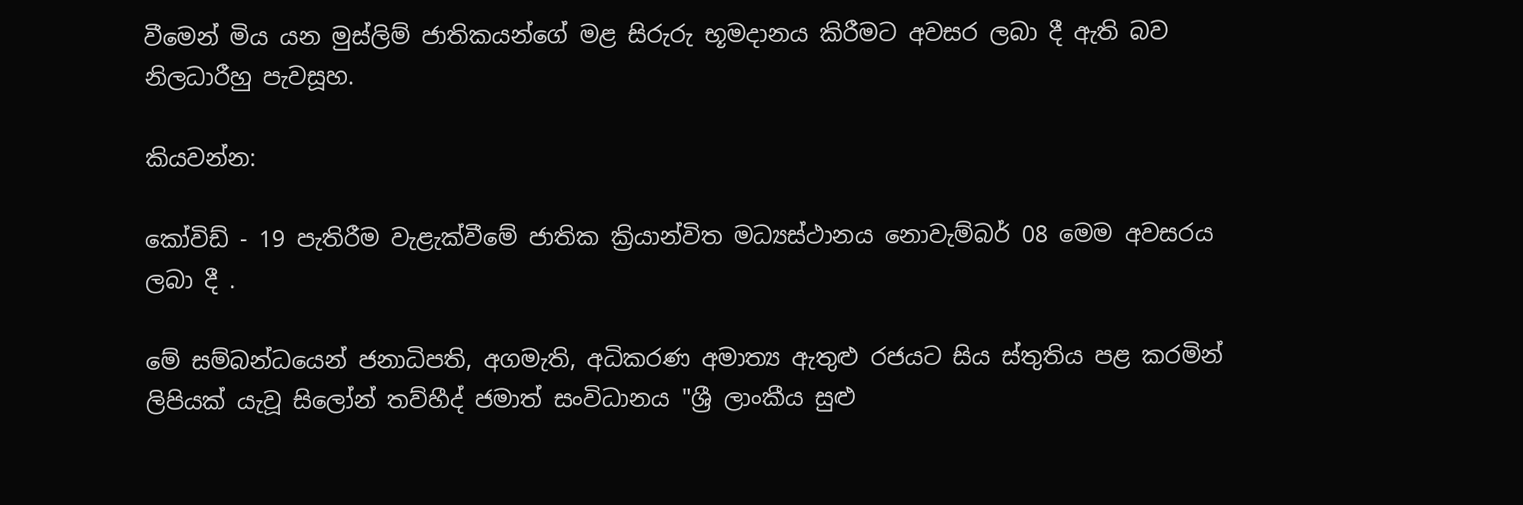වීමෙන් මිය යන මුස්ලිම් ජාතිකයන්ගේ මළ සිරුරු භූමදානය කිරීමට අවසර ලබා දී ඇති බව නිලධාරීහු පැවසූහ.

කියවන්න:

කෝවිඩ් - 19 පැතිරීම වැළැක්වීමේ ජාතික ක්‍රියාන්විත මධ්‍යස්ථානය නොවැම්බර් 08 මෙම අවසරය ලබා දී .

මේ සම්බන්ධයෙන් ජනාධිපති, අගමැති, අධිකරණ අමාත්‍ය ඇතුළු රජයට සිය ස්තුතිය පළ කරමින් ලිපියක් යැවූ සිලෝන් තව්හීද් ජමාත් සංවිධානය "ශ්‍රී ලාංකීය සුළු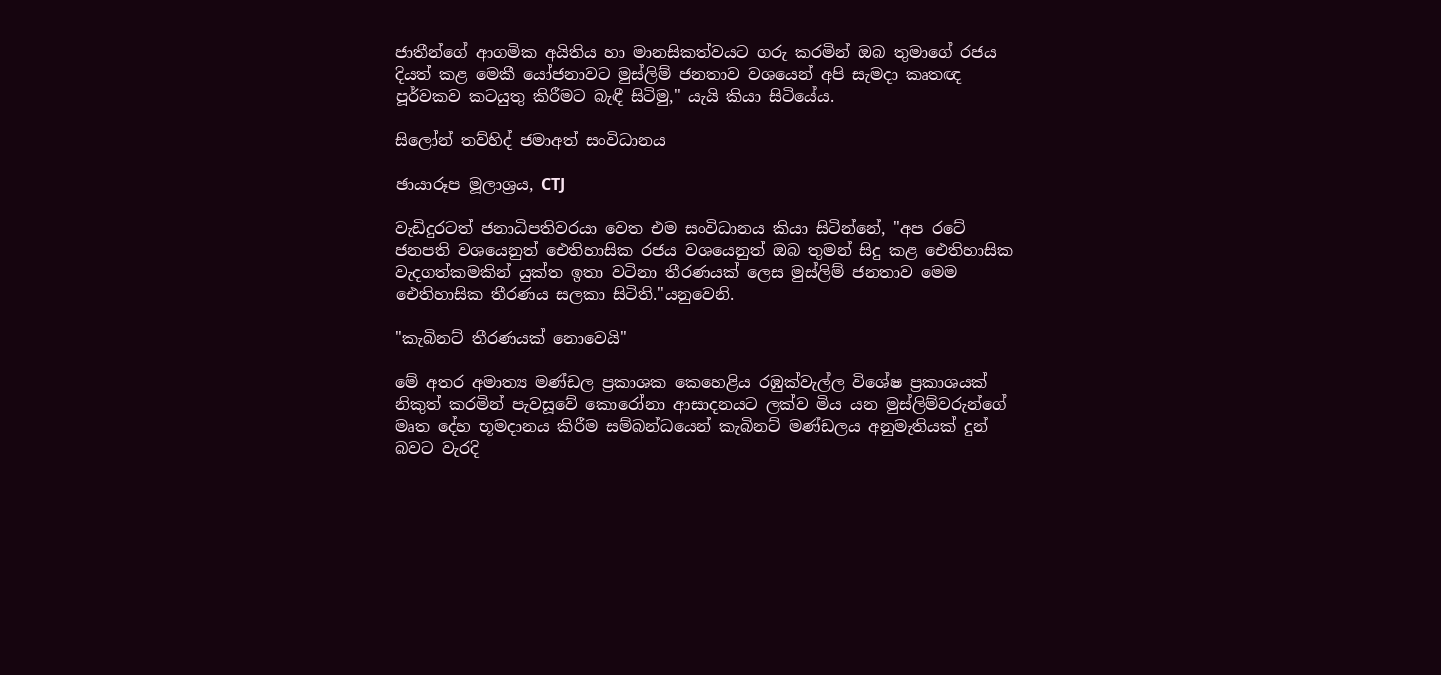ජාතීන්ගේ ආගමික අයිතිය හා මානසිකත්වයට ගරු කරමින් ඔබ තුමාගේ රජය දියත් කළ මෙකී යෝජනාවට මුස්ලිම් ජනතාව වශයෙන් අපි සැමදා කෘතඥ පූර්වකව කටයුතු කිරීමට බැඳී සිටිමු," යැයි කියා සිටියේය.

සිලෝන් තව්හිද් ජමාඅත් සංවිධානය

ඡායාරූප මූලාශ්‍රය, CTJ

වැඩිදුරටත් ජනාධිපතිවරයා වෙත එම සංවිධානය කියා සිටින්නේ, "අප රටේ ජනපති වශයෙනුත් ඓතිහාසික රජය වශයෙනුත් ඔබ තුමන් සිදු කළ ඓතිහාසික වැදගත්කමකින් යුක්ත ඉතා වටිනා තීරණයක් ලෙස මුස්ලිම් ජනතාව මෙම ඓතිහාසික තීරණය සලකා සිටිති."යනුවෙනි.

"කැබිනට් තීරණයක් නොවෙයි"

මේ අතර අමාත්‍ය මණ්ඩල ප්‍රකාශක කෙහෙළිය රඹුක්වැල්ල විශේෂ ප්‍රකාශයක් නිකුත් කරමින් පැවසූවේ කොරෝනා ආසාදනයට ලක්ව මිය යන මුස්ලිම්වරුන්ගේ මෘත දේහ භූමදානය කිරීම සම්බන්ධයෙන් කැබිනට් මණ්ඩලය අනුමැතියක් දුන් බවට වැරදි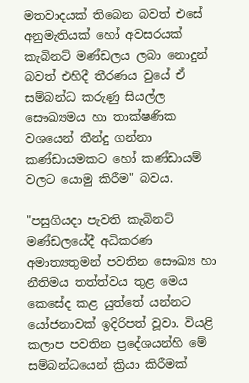මතවාදයක් තිබෙන බවත් එසේ අනුමැතියක් හෝ අවසරයක් කැබිනට් මණ්ඩලය ලබා නොදුන් බවත් එහිදී තීරණය වුයේ ඒ සම්බන්ධ කරුණු සියල්ල සෞඛ්‍යමය හා තාක්ෂණික වශයෙන් තීන්දු ගන්නා කණ්ඩායමකට හෝ කණ්ඩායම් වලට යොමු කිරීම" බවය.

"පසුගියදා පැවති කැබිනට් මණ්ඩලයේදී අධිකරණ අමාත්‍යතුමන් පවතින සෞඛ්‍ය හා නීතිමය තත්ත්වය තුළ මෙය කෙසේද කළ යුත්තේ යන්නට යෝජනාවක් ඉදිරිපත් වූවා. වියළි කලාප පවතින ප්‍රදේශයන්හි මේ සම්බන්ධයෙන් ක්‍රියා කිරීමක්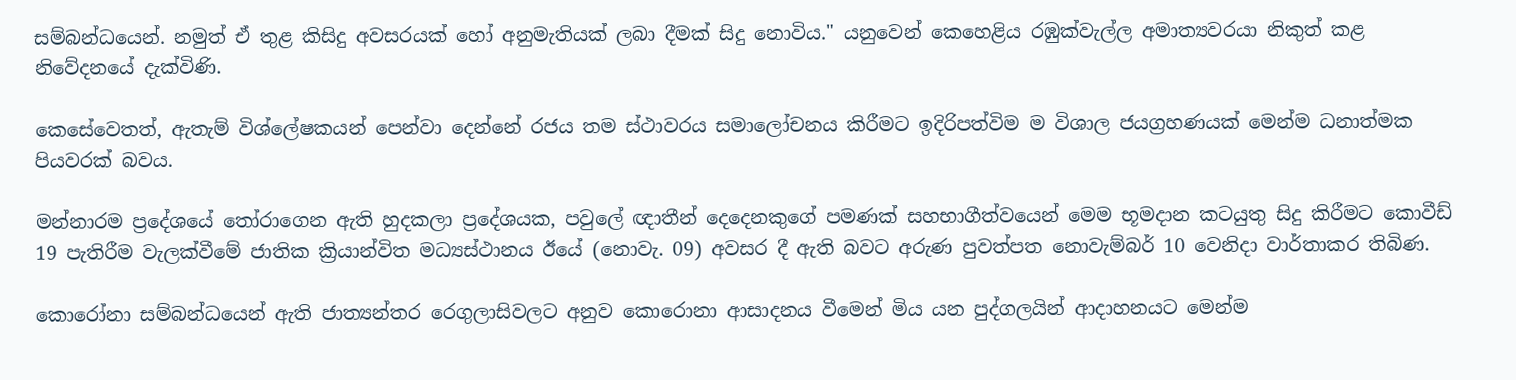සම්බන්ධයෙන්. නමුත් ඒ තුළ කිසිදු අවසරයක් හෝ අනුමැතියක් ලබා දීමක් සිදු නොවිය." යනුවෙන් කෙහෙළිය රඹුක්වැල්ල අමාත්‍යවරයා නිකුත් කළ නිවේදනයේ දැක්විණි.

කෙසේවෙතත්, ඇතැම් විශ්ලේෂකයන් පෙන්වා දෙන්නේ රජය තම ස්ථාවරය සමාලෝචනය කිරීමට ඉදිරිපත්විම ම විශාල ජයග්‍රහණයක් මෙන්ම ධනාත්මක පියවරක් බවය.

මන්නාරම ප්‍රදේශයේ තෝරාගෙන ඇති හුදකලා ප්‍රදේශයක, පවුලේ ඥාතීන් දෙදෙනකුගේ පමණක් සහභාගීත්වයෙන් මෙම භූමදාන කටයුතු සිදු කිරීමට කොවීඩ් 19 පැතිරීම වැලක්වීමේ ජාතික ක්‍රියාන්විත මධ්‍යස්ථානය ඊයේ (නොවැ. 09) අවසර දී ඇති බවට අරුණ පුවත්පත නොවැම්බර් 10 වෙනිදා වාර්තාකර තිබිණ.

කොරෝනා සම්බන්ධයෙන් ඇති ජාත්‍යන්තර රෙගුලාසිවලට අනුව කොරොනා ආසාදනය වීමෙන් මිය යන පුද්ගලයින් ආදාහනයට මෙන්ම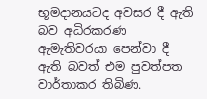භූමදානයටද අවසර දී ඇති බව අධිරකරණ ඇමැතිවරයා පෙන්වා දී ඇති බවත් එම පුවත්පත වාර්තාකර තිබිණ.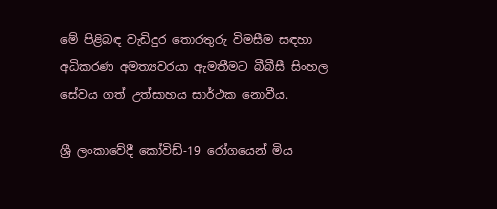මේ පිළිබඳ වැඩිදුර තොරතුරු විමසීම සඳහා අධිකරණ අමත්‍යවරයා ඇමතීමට බීබීසී සිංහල සේවය ගත් උත්සාහය සාර්ථක නොවීය.

ශ්‍රී ලංකාවේදී කෝවිඩ්-19 රෝගයෙන් මිය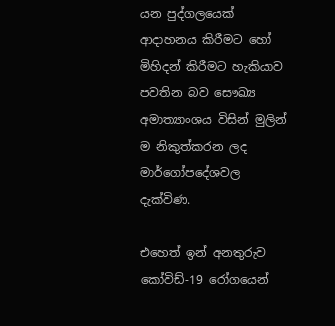යන පුද්ගලයෙක් ආදාහනය කිරීමට හෝ මිහිදන් කිරීමට හැකියාව පවතින බව සෞඛ්‍ය අමාත්‍යාංශය විසින් මුලින් ම නිකුත්කරන ලද මාර්ගෝපදේශවල දැක්විණ.

එහෙත් ඉන් අනතුරුව කෝවිඩ්-19 රෝගයෙන්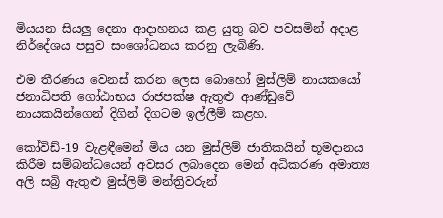මියයන සියලු දෙනා ආදාහනය කළ යුතු බව පවසමින් අදාළ නිර්දේශය පසුව සංශෝධනය කරනු ලැබිණි.

එම තීරණය වෙනස් කරන ලෙස බොහෝ මුස්ලිම් නායකයෝ ජනාධිපති ගෝඨාභය රාජපක්ෂ ඇතුළු ආණ්ඩුවේ නායකයින්ගෙන් දිගින් දිගටම ඉල්ලීම් කළහ.

කෝවිඩ්-19 වැළඳීමෙන් මිය යන මුස්ලිම් ජාතිකයින් භූමදානය කිරීම සම්බන්ධයෙන් අවසර ලබාදෙන මෙන් අධිකරණ අමාත්‍ය අලි සබ්‍රි ඇතුළු මුස්ලිම් මන්ත්‍රිවරුන්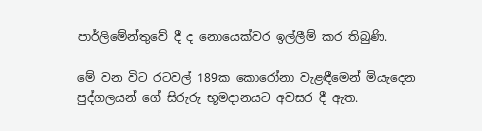පාර්ලිමේන්තුවේ දී ද නොයෙක්වර ඉල්ලීම් කර තිබුණි.

මේ වන විට රටවල් 189ක කොරෝනා වැළඳීමෙන් මියැදෙන පුද්ගලයන් ගේ සිරුරු භූමදානයට අවසර දී ඇත.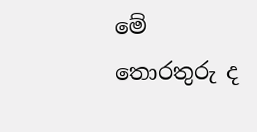මේ තොරතුරු ද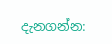දැනගන්න: